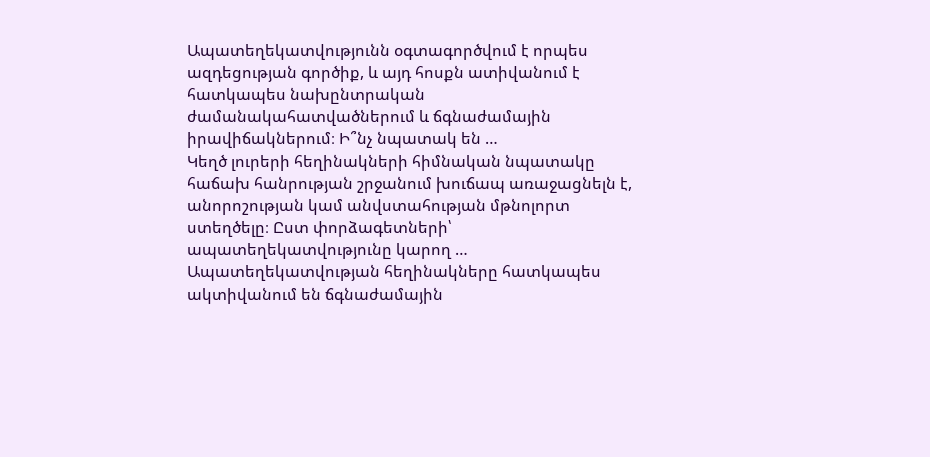Ապատեղեկատվությունն օգտագործվում է որպես ազդեցության գործիք, և այդ հոսքն ատիվանում է հատկապես նախընտրական ժամանակահատվածներում և ճգնաժամային իրավիճակներում։ Ի՞նչ նպատակ են …
Կեղծ լուրերի հեղինակների հիմնական նպատակը հաճախ հանրության շրջանում խուճապ առաջացնելն է, անորոշության կամ անվստահության մթնոլորտ ստեղծելը։ Ըստ փորձագետների՝ ապատեղեկատվությունը կարող …
Ապատեղեկատվության հեղինակները հատկապես ակտիվանում են ճգնաժամային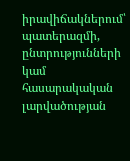իրավիճակներում՝ պատերազմի, ընտրությունների կամ հասարակական լարվածության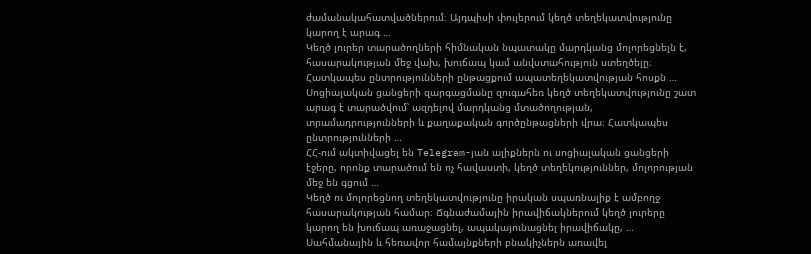ժամանակահատվածներում։ Այդպիսի փուլերում կեղծ տեղեկատվությունը կարող է արագ …
Կեղծ լուրեր տարածողների հիմնական նպատակը մարդկանց մոլորեցնելն է, հասարակության մեջ վախ, խուճապ կամ անվստահություն ստեղծելը։ Հատկապես ընտրությունների ընթացքում ապատեղեկատվության հոսքն …
Սոցիալական ցանցերի զարգացմանը զուգահեռ կեղծ տեղեկատվությունը շատ արագ է տարածվում՝ ազդելով մարդկանց մտածողության, տրամադրությունների և քաղաքական գործընթացների վրա։ Հատկապես ընտրությունների …
ՀՀ-ում ակտիվացել են Telegram-յան ալիքներն ու սոցիալական ցանցերի էջերը, որոնք տարածում են ոչ հավաստի, կեղծ տեղեկություններ, մոլորության մեջ են գցում …
Կեղծ ու մոլորեցնող տեղեկատվությունը իրական սպառնալիք է ամբողջ հասարակության համար։ Ճգնաժամային իրավիճակներում կեղծ լուրերը կարող են խուճապ առաջացնել, ապակայունացնել իրավիճակը, …
Սահմանային և հեռավոր համայնքների բնակիչներն առավել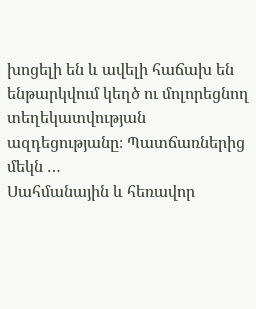խոցելի են և ավելի հաճախ են ենթարկվում կեղծ ու մոլորեցնող տեղեկատվության ազդեցությանը։ Պատճառներից մեկն …
Սահմանային և հեռավոր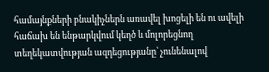համայնքների բնակիչներն առավել խոցելի են ու ավելի հաճախ են ենթարկվում կեղծ և մոլորեցնող տեղեկատվության ազդեցությանը՝ չունենալով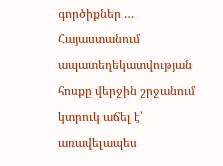գործիքներ …
Հայաստանում ապատեղեկատվության հոսքը վերջին շրջանում կտրուկ աճել է՝ առավելապես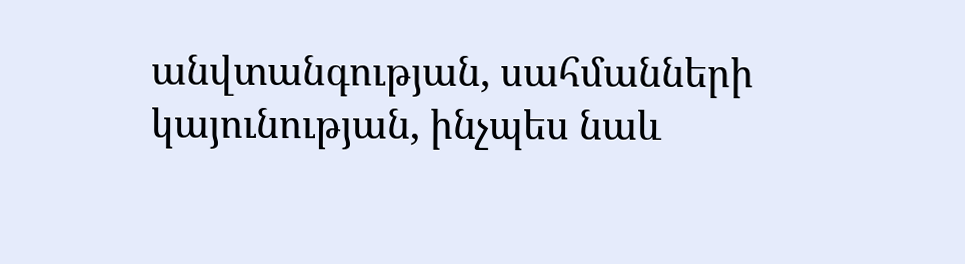անվտանգության, սահմանների կայունության, ինչպես նաև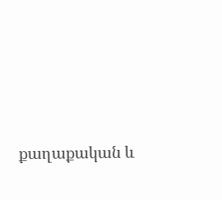քաղաքական և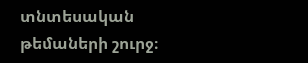տնտեսական թեմաների շուրջ։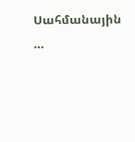Սահմանային …